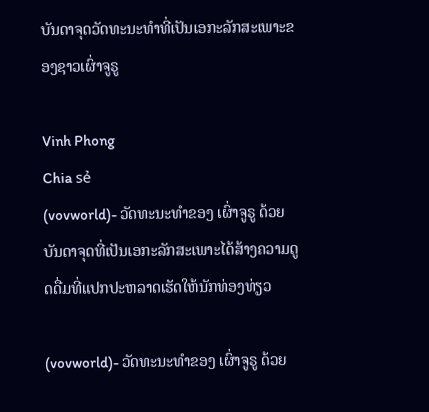ບັນດາຈຸດວັດທະນະທຳທີ່ເປັນເອກະລັກສະເພາະຂອງຊາວເຜົ່າຈູຣູ

Vinh Phong
Chia sẻ
(vovworld)- ວັດທະນະທຳຂອງ ເຜົ່າຈູຣູ ດ້ວຍບັນດາຈຸດທີ່ເປັນເອກະລັກສະເພາະໄດ້ສ້າງຄວາມດູດດື່ມທີ່ແປກປະຫລາດເຮັດໃຫ້ນັກທ່ອງທ່ຽວ

(vovworld)- ວັດທະນະທຳຂອງ ເຜົ່າຈູຣູ ດ້ວຍ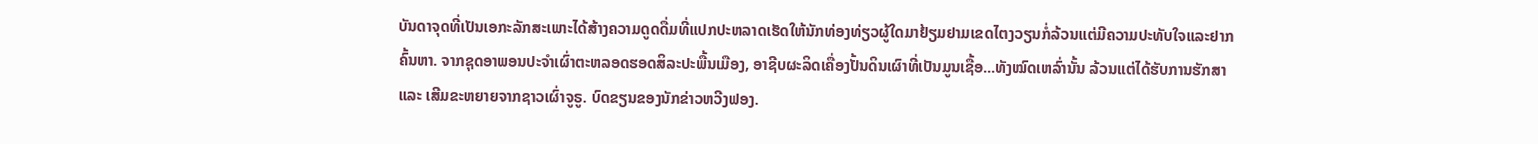ບັນດາຈຸດທີ່ເປັນເອກະລັກສະເພາະໄດ້ສ້າງຄວາມດູດດື່ມທີ່ແປກປະຫລາດເຮັດໃຫ້ນັກທ່ອງທ່ຽວຜູ້ໃດມາຢ້ຽມຢາມເຂດໄຕງວຽນກໍ່ລ້ວນແຕ່ມີຄວາມປະທັບໃຈແລະຢາກຄົ້ນຫາ. ຈາກຊຸດອາພອນປະຈຳເຜົ່າຕະຫລອດຮອດສິລະປະພື້ນເມືອງ, ອາຊີບຜະລິດເຄື່ອງປັ້ນດິນເຜົາທີ່ເປັນມູນເຊື້ອ...ທັງໝົດເຫລົ່ານັ້ນ ລ້ວນແຕ່ໄດ້ຮັບການຮັກສາ ແລະ ເສີມຂະຫຍາຍຈາກຊາວເຜົ່າຈູຣູ. ບົດຂຽນຂອງນັກຂ່າວຫວີງຟອງ.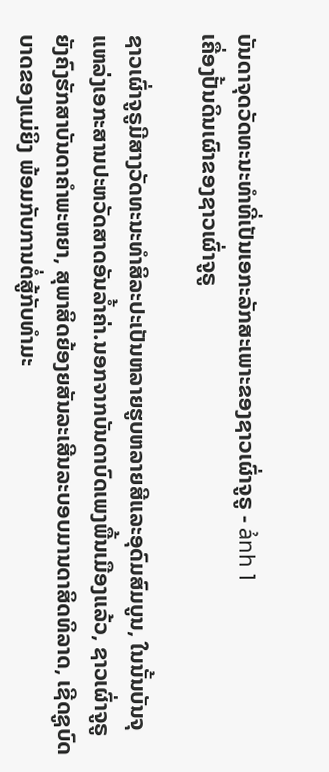ບັນດາຈຸດວັດທະນະທຳທີ່ເປັນເອກະລັກສະເພາະຂອງຊາວເຜົ່າຈູຣູ - ảnh 1
ເຄື່ອງປັ້ນດິນເຜົາຂອງຊາວເຜົ່າຈູຣູ

ຊາວເຜົ່າຈູຣູມີສາງວັດທະນະທຳສິລະປະເປັນຫລາຍຮູບຫລາຍສີແລະອຸດົມສົມບູນ, ໃນນັ້ນບັນຈຸແຫລ່ງເອກະສານປະຫວັດສາດອັນລ້ຳຄ່າ.ນອກຈາກບັນດາບົດເພງພື້ນເມືອງແລ້ວ, ຊາວເຜົ່າຈູຣູຍັງຄົງຮັກສາບັນດາຄຳພະຫຍາ, ສຸພາສິດຍ້ອງຍສັນລະເສີນລະບອບມານດາສິດທິລາດ, ເຊີດຊູບົດບາດຂອງແມ່ຍິງ ພ້ອມກັບການຕໍ່ສູ້ກັບທຳມະ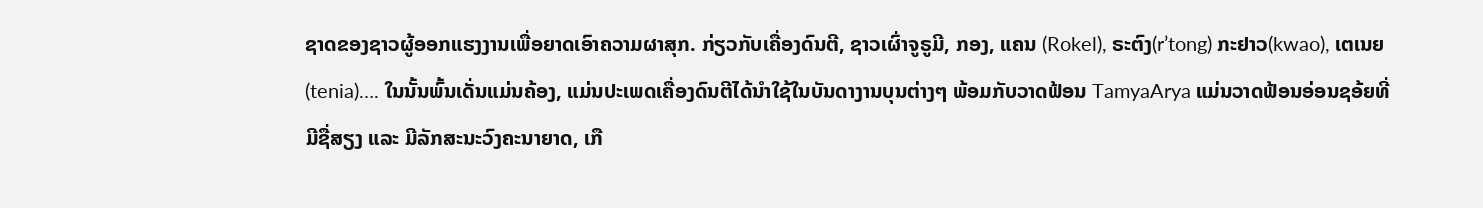ຊາດຂອງຊາວຜູ້ອອກແຮງງານເພື່ອຍາດເອົາຄວາມຜາສຸກ. ກ່ຽວກັບເຄື່ອງດົນຕີ, ຊາວເຜົ່າຈູຣູມີ, ກອງ, ແຄນ (Rokel), ຣະຕົງ(r’tong) ກະຢາວ(kwao), ເຕເນຍ(tenia)…. ໃນນັ້ນພົ້ນເດັ່ນແມ່ນຄ້ອງ, ແມ່ນປະເພດເຄື່ອງດົນຕີໄດ້ນຳໃຊ້ໃນບັນດາງານບຸນຕ່າງໆ ພ້ອມກັບວາດຟ້ອນ TamyaArya ແມ່ນວາດຟ້ອນອ່ອນຊອ້ຍທີ່ມີຊື່ສຽງ ແລະ ມີລັກສະນະວົງຄະນາຍາດ, ເກື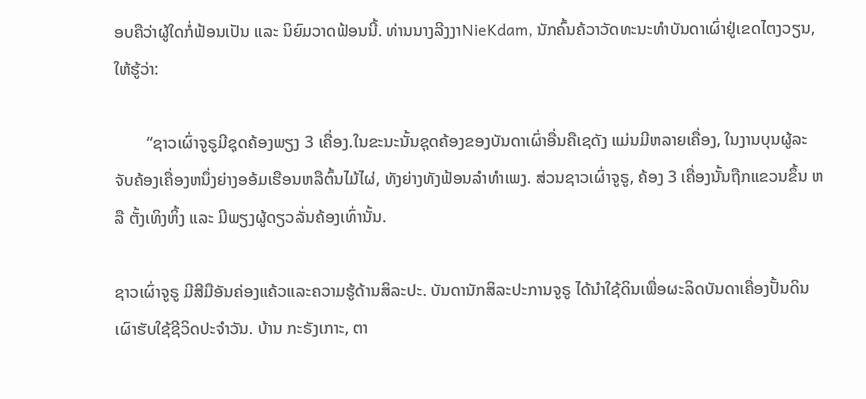ອບຄືວ່າຜູ້ໃດກໍ່ຟ້ອນເປັນ ແລະ ນິຍົມວາດຟ້ອນນີ້. ທ່ານນາງລີງງາNieKdam, ນັກຄົ້ນຄ້ວາວັດທະນະທຳບັນດາເຜົ່າຢູ່ເຂດໄຕງວຽນ, ໃຫ້ຮູ້ວ່າ:

        “ຊາວເຜົ່າຈູຣູມີຊຸດຄ້ອງພຽງ 3 ເຄື່ອງ.ໃນຂະນະນັ້ນຊຸດຄ້ອງຂອງບັນດາເຜົ່າອື່ນຄືເຊດັງ ແມ່ນມີຫລາຍເຄື່ອງ, ໃນງານບຸນຜູ້ລະຈັບຄ້ອງເຄື່ອງຫນຶ່ງຍ່າງອອ້ມເຮືອນຫລືຕົ້ນໄມ້ໄຜ່, ທັງຍ່າງທັງຟ້ອນລຳທຳເພງ. ສ່ວນຊາວເຜົ່າຈູຣູ, ຄ້ອງ 3 ເຄື່ອງນັ້ນຖືກແຂວນຂຶ້ນ ຫລື ຕັ້ງເທິງຫິ້ງ ແລະ ມີພຽງຜູ້ດຽວລັ່ນຄ້ອງເທົ່ານັ້ນ.

ຊາວເຜົ່າຈູຣູ ມີສີມືອັນຄ່ອງແຄ້ວແລະຄວາມຮູ້ດ້ານສິລະປະ. ບັນດານັກສິລະປະການຈູຣູ ໄດ້ນຳໃຊ້ດິນເພື່ອຜະລິດບັນດາເຄື່ອງປັ້ນດິນເຜົາຮັບໃຊ້ຊີວິດປະຈຳວັນ. ບ້ານ ກະຣັງເກາະ, ຕາ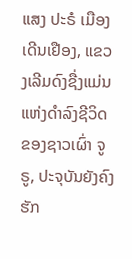ແສງ ປະຣໍ ເມືອງເດີນເຢືອງ, ແຂວງເລີມດົງຊື່ງແມ່ນແຫ່ງດຳລົງຊີວິດຂອງຊາວເຜົ່າ ຈູຣູ, ປະຈຸບັນຍັງຄົງຮັກ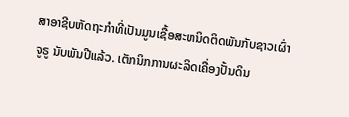ສາອາຊີບຫັດຖະກຳທີ່ເປັນມູນເຊື້ອສະຫນິດຕິດພັນກັບຊາວເຜົ່າຈູຣູ ນັບພັນປີແລ້ວ. ເຕັກນິກການຜະລິດເຄື່ອງປັ້ນດິນ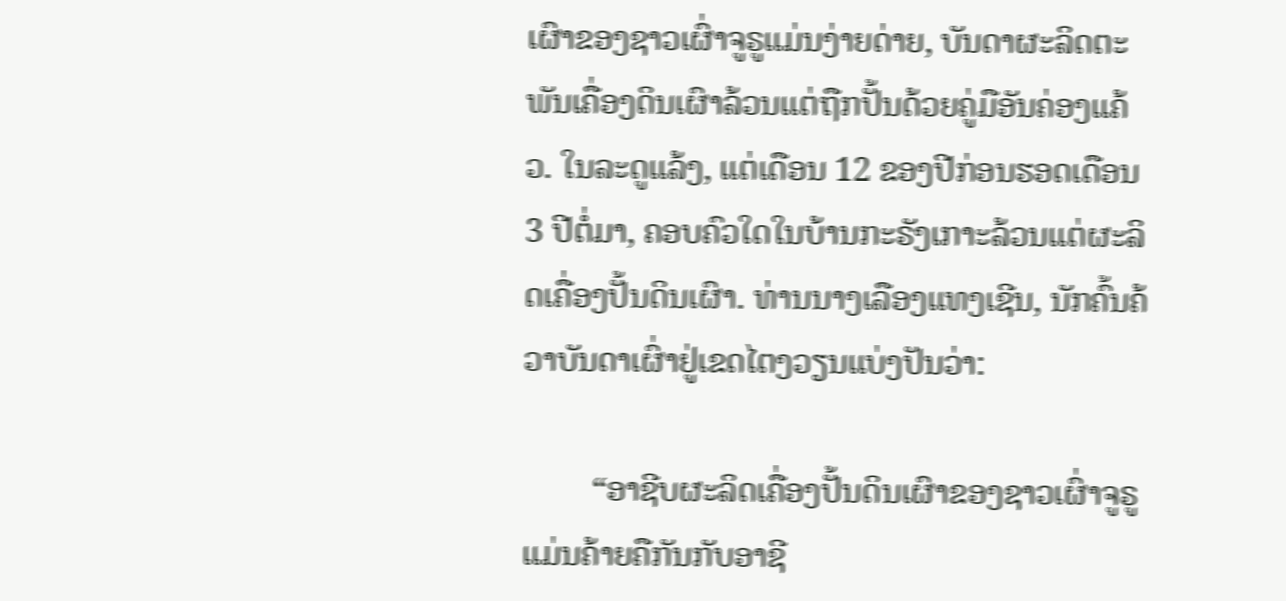ເຜົາຂອງຊາວເຜົ່າຈູຣູແມ່ນງ່າຍດ່າຍ, ບັນດາຜະລິດຕະພັນເຄື່ອງດິນເຜົາລ້ວນແຕ່ຖືກປັ້ນດ້ວຍຄູ່ມືອັນຄ່ອງແຄ້ວ. ໃນລະດູແລ້ງ, ແຕ່ເດືອນ 12 ຂອງປີກ່ອນຮອດເດືອນ 3 ປີຕໍ່ມາ, ຄອບຄົວໃດໃນບ້ານກະຣັງເກາະລ້ວນແຕ່ຜະລິດເຄື່ອງປັ້ນດິນເຜົາ. ທ່ານນາງເລືອງແທງເຊີນ, ນັກຄົ້ນຄ້ວາບັນດາເຜົ່າຢູ່ເຂດໄຕງວຽນແບ່ງປັນວ່າ:

        “ອາຊີບຜະລິດເຄື່ອງປັ້ນດິນເຜົາຂອງຊາວເຜົ່າຈູຣູ ແມ່ນຄ້າຍຄືກັນກັບອາຊີ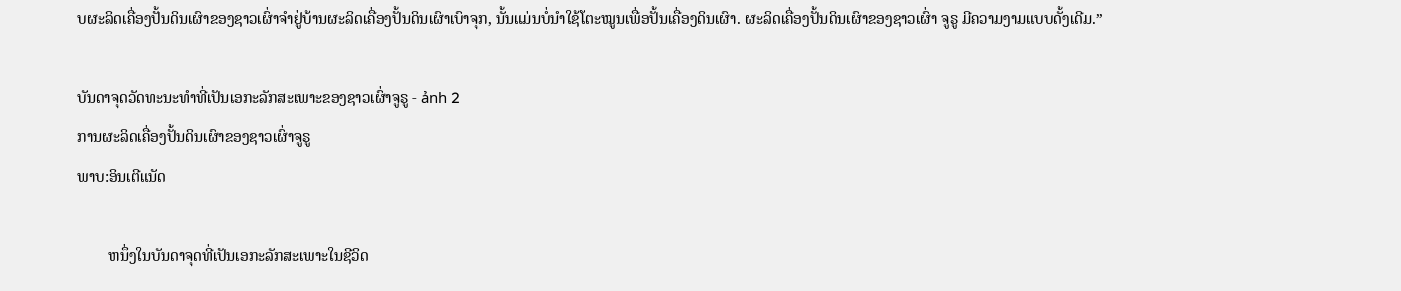ບຜະລິດເຄື່ອງປັ້ນດິນເຜົາຂອງຊາວເຜົ່າຈຳຢູ່ບ້ານຜະລິດເຄື່ອງປັ້ນດິນເຜົາເບົາຈຸກ, ນັ້ນແມ່ນບໍ່ນຳໃຊ້ໂຕະໝູນເພື່ອປັ້ນເຄື່ອງດິນເຜົາ. ຜະລິດເຄື່ອງປັ້ນດິນເຜົາຂອງຊາວເຜົ່າ ຈູຣູ ມີຄວາມງາມແບບດັ້ງເດີມ.”

ບັນດາຈຸດວັດທະນະທຳທີ່ເປັນເອກະລັກສະເພາະຂອງຊາວເຜົ່າຈູຣູ - ảnh 2
ການຜະລິດເຄື່ອງປັ້ນດິນເຜົາຂອງຊາວເຜົ່າຈູຣູ
ພາບ:ອິນເຕີແນັດ

        ຫນຶ່ງໃນບັນດາຈຸດທີ່ເປັນເອກະລັກສະເພາະໃນຊີວິດ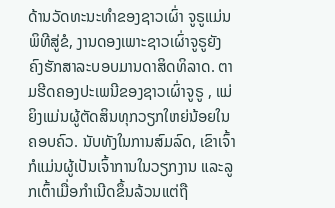ດ້ານວັດທະນະທຳຂອງຊາວເຜົ່າ ຈູຣູແມ່ນພິທີສູ່ຂໍ, ງານດອງເພາະຊາວເຜົ່າຈູຣູຍັງຄົງຮັກສາລະບອບມານດາສິດທິລາດ. ຕາມຮີດຄອງປະເພນີຂອງຊາວເຜົ່າຈູຣູ , ແມ່ຍິງແມ່ນຜູ້ຕັດສິນທຸກວຽກໃຫຍ່ນ້ອຍໃນຄອບຄົວ. ນັບທັງໃນການສົມລົດ, ເຂົາເຈົ້າກໍແມ່ນຜູ້ເປັນເຈົ້າການໃນວຽກງານ ແລະລູກເຕົ້າເມື່ອກຳເນີດຂຶ້ນລ້ວນແຕ່ຖື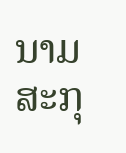ນາມສະກຸ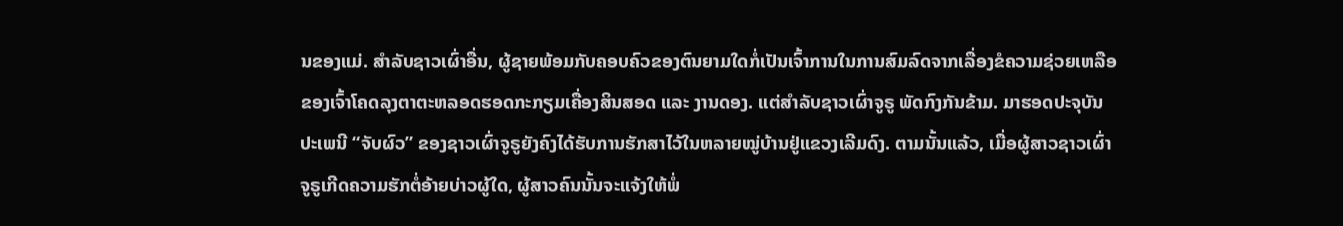ນຂອງແມ່. ສຳລັບຊາວເຜົ່າອື່ນ, ຜູ້ຊາຍພ້ອມກັບຄອບຄົວຂອງຕົນຍາມໃດກໍ່ເປັນເຈົ້າການໃນການສົມລົດຈາກເລື່ອງຂໍຄວາມຊ່ວຍເຫລືອຂອງເຈົ້າໂຄດລຸງຕາຕະຫລອດຮອດກະກຽມເຄື່ອງສິນສອດ ແລະ ງານດອງ. ແຕ່ສຳລັບຊາວເຜົ່າຈູຣູ ພັດກົງກັນຂ້າມ. ມາຮອດປະຈຸບັນປະເພນີ “ຈັບຜົວ” ຂອງຊາວເຜົ່າຈູຣູຍັງຄົງໄດ້ຮັບການຮັກສາໄວ້ໃນຫລາຍໝູ່ບ້ານຢູ່ແຂວງເລີມດົງ. ຕາມນັ້ນແລ້ວ, ເມື່ອຜູ້ສາວຊາວເຜົ່າຈູຣູເກີດຄວາມຮັກຕໍ່ອ້າຍບ່າວຜູ້ໃດ, ຜູ້ສາວຄົນນັ້ນຈະແຈ້ງໃຫ້ພໍ່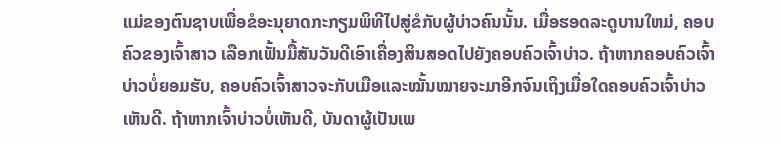ແມ່ຂອງຕົນຊາບເພື່ອຂໍອະນຸຍາດກະກຽມພິທີໄປສູ່ຂໍກັບຜູ້ບ່າວຄົນນັ້ນ. ເມື່ອຮອດລະດູບານໃຫມ່, ຄອບຄົວຂອງເຈົ້າສາວ ເລືອກເຟັ້ນມື້ສັນວັນດີເອົາເຄື່ອງສິນສອດໄປຍັງຄອບຄົວເຈົ້າບ່າວ. ຖ້າຫາກຄອບຄົວເຈົ້າບ່າວບໍ່ຍອມຮັບ, ຄອບຄົວເຈົ້າສາວຈະກັບເມືອແລະໝັ້ນໝາຍຈະມາອີກຈົນເຖິງເມື່ອໃດຄອບຄົວເຈົ້າບ່າວເຫັນດີ. ຖ້າຫາກເຈົ້າບ່າວບໍ່ເຫັນດີ, ບັນດາຜູ້ເປັນເພ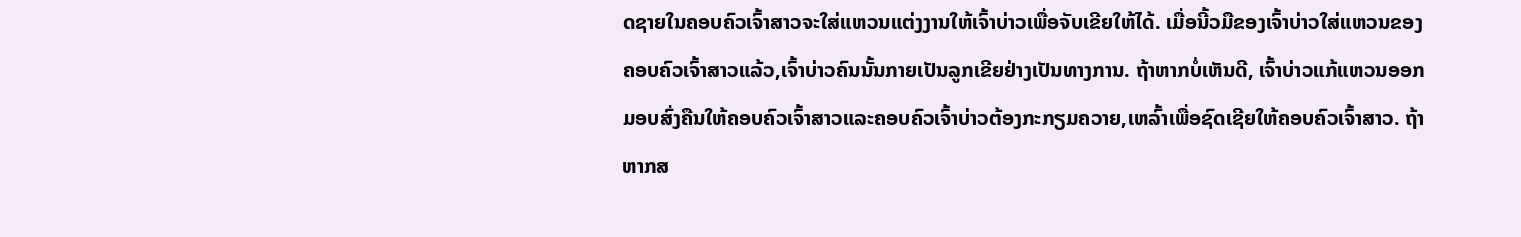ດຊາຍໃນຄອບຄົວເຈົ້າສາວຈະໃສ່ແຫວນແຕ່ງງານໃຫ້ເຈົ້າບ່າວເພື່ອຈັບເຂີຍໃຫ້ໄດ້. ເມື່ອນີ້ວມືຂອງເຈົ້າບ່າວໃສ່ແຫວນຂອງຄອບຄົວເຈົ້າສາວແລ້ວ,ເຈົ້າບ່າວຄົນນັ້ນກາຍເປັນລູກເຂີຍຢ່າງເປັນທາງການ. ຖ້າຫາກບໍ່ເຫັນດີ, ເຈົ້າບ່າວແກ້ແຫວນອອກມອບສົ່ງຄືນໃຫ້ຄອບຄົວເຈົ້າສາວແລະຄອບຄົວເຈົ້າບ່າວຕ້ອງກະກຽມຄວາຍ,ເຫລົ້າເພື່ອຊົດເຊີຍໃຫ້ຄອບຄົວເຈົ້າສາວ. ຖ້າຫາກສ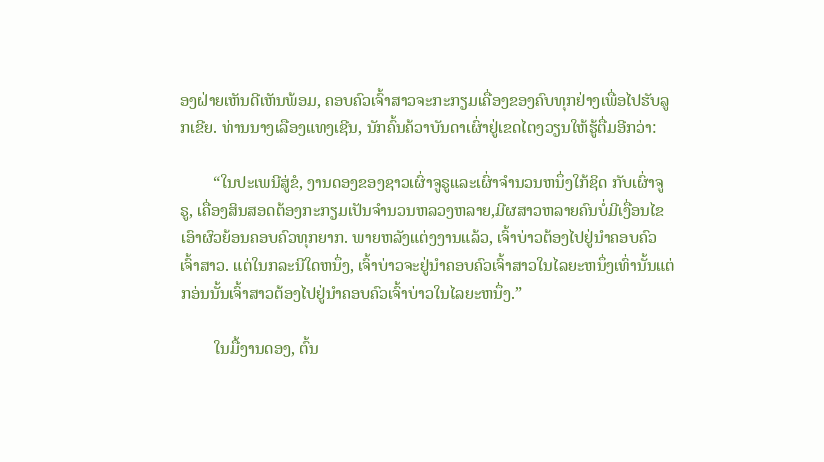ອງຝ່າຍເຫັນດີເຫັນພ້ອມ, ຄອບຄົວເຈົ້າສາວຈະກະກຽມເຄື່ອງຂອງຄົບທຸກຢ່າງເພື່ອໄປຮັບລູກເຂີຍ. ທ່ານນາງເລືອງແທງເຊີນ, ນັກຄົ້ນຄ້ວາບັນດາເຜົ່າຢູ່ເຂດໄຕງວຽນໃຫ້ຮູ້ຕື່ມອີກວ່າ:

        “ໃນປະເພນີສູ່ຂໍ, ງານດອງຂອງຊາວເຜົ່າຈູຣູແລະເຜົ່າຈຳນວນຫນຶ່ງໃກ້ຊິດ ກັບເຜົ່າຈູຣູ, ເຄື່ອງສິນສອດຕ້ອງກະກຽມເປັນຈຳນວນຫລວງຫລາຍ,ມີຜສາວຫລາຍຄົນບໍ່ມີເງື່ອນໄຂເອົາຜົວຍ້ອນຄອບຄົວທຸກຍາກ. ພາຍຫລັງແຕ່ງງານແລ້ວ, ເຈົ້າບ່າວຕ້ອງໄປຢູ່ນຳຄອບຄົວເຈົ້າສາວ. ແຕ່ໃນກລະນີໃດຫນຶ່ງ, ເຈົ້າບ່າວຈະຢູ່ນຳຄອບຄົວເຈົ້າສາວໃນໄລຍະຫນຶ່ງເທົ່ານັ້ນແຕ່ກອ່ນນັ້ນເຈົ້າສາວຕ້ອງໄປຢູ່ນຳຄອບຄົວເຈົ້າບ່າວໃນໄລຍະຫນຶ່ງ.”

        ໃນມື້ງານດອງ, ຕົ້ນ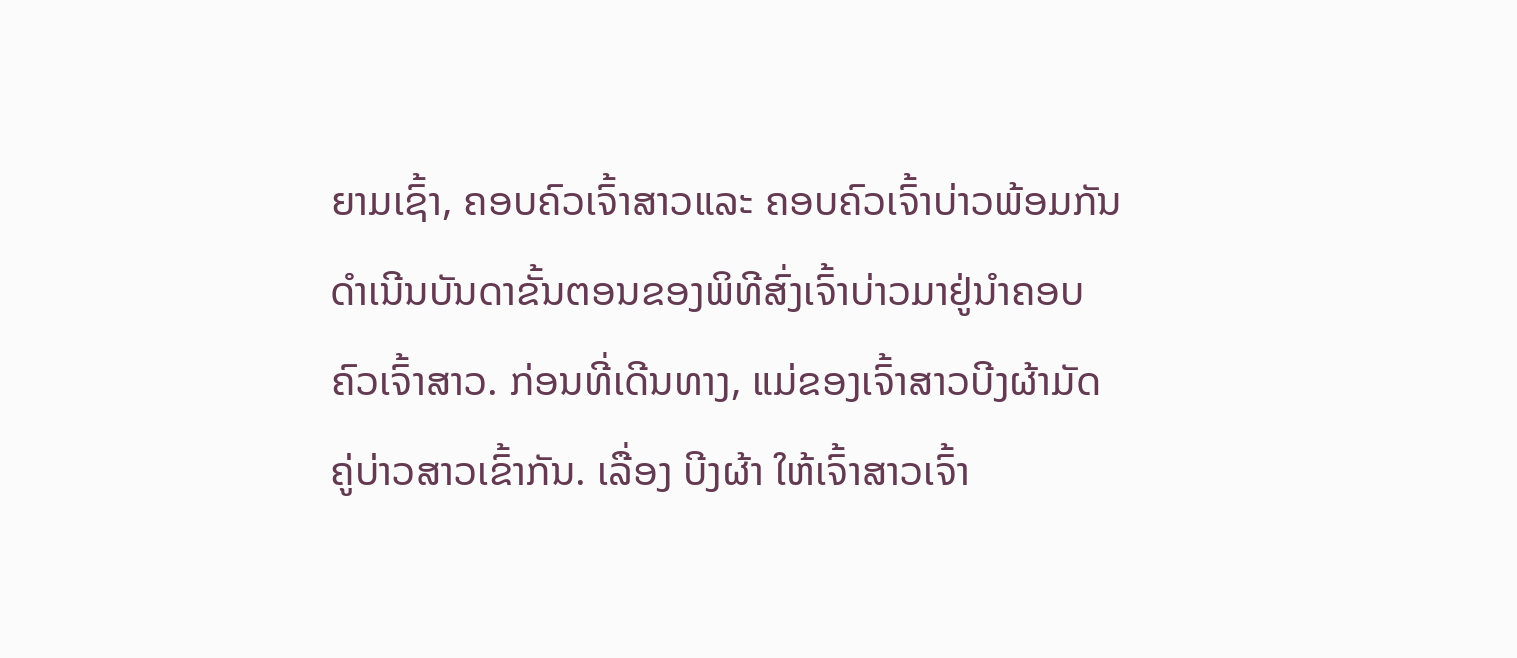ຍາມເຊົ້າ, ຄອບຄົວເຈົ້າສາວແລະ ຄອບຄົວເຈົ້າບ່າວພ້ອມກັນດຳເນີນບັນດາຂັ້ນຕອນຂອງພິທີສົ່ງເຈົ້າບ່າວມາຢູ່ນຳຄອບຄົວເຈົ້າສາວ. ກ່ອນທີ່ເດີນທາງ, ແມ່ຂອງເຈົ້າສາວບີງຜ້າມັດຄູ່ບ່າວສາວເຂົ້າກັນ. ເລື່ອງ ບີງຜ້າ ໃຫ້ເຈົ້າສາວເຈົ້າ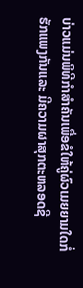ບ່າວແມ່ນພິທີກຳສຳຄັນເພື່ອຂໍໃຫ້ຄູ່ຜົວເມຍຍາມໃດກໍ່ຮັກແພງກັນແລະ ມີຄວາມຜາສຸກຕະຫລອດຊີ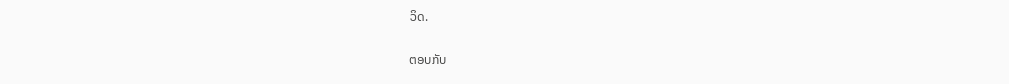ວິດ.


ຕອບກັບ